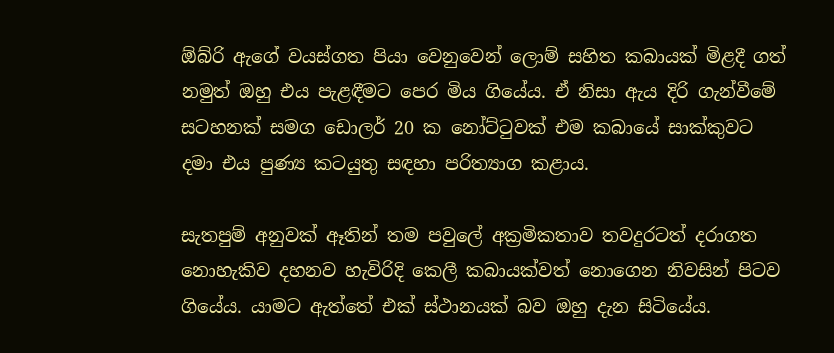ඕබ්රි ඇගේ වයස්ගත පියා වෙනුවෙන් ලොම් සහිත කබායක් මිළදී ගත් නමුත් ඔහු එය පැළඳීමට පෙර මිය ගියේය. ඒ නිසා ඇය දිරි ගැන්වීමේ සටහනක් සමග ඩොලර් 20 ක නෝට්ටුවක් එම කබායේ සාක්කුවට දමා එය පුණ්‍ය කටයුතු සඳහා පරිත්‍යාග කළාය.

සැතපුම් අනුවක් ඈතින් තම පවුලේ අක්‍රමිකතාව තවදුරටත් දරාගත නොහැකිව දහනව හැවිරිදි කෙලී කබායක්වත් නොගෙන නිවසින් පිටව ගියේය. යාමට ඇත්තේ එක් ස්ථානයක් බව ඔහු දැන සිටියේය.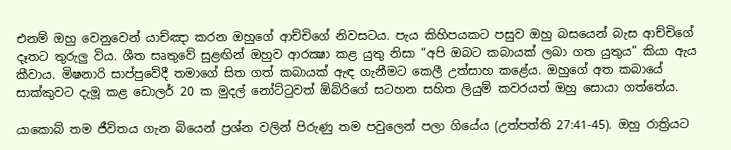එනම් ඔහු වෙනුවෙන් යාච්ඤා කරන ඔහුගේ ආච්චිගේ නිවසටය. පැය කිහිපයකට පසුව ඔහු බසයෙන් බැස ආච්චිගේ දෑතට තුරුලු විය. ශීත සෘතුවේ සුළඟින් ඔහුව ආරක්‍ෂා කළ යුතු නිසා “අපි ඔබට කබායක් ලබා ගත යුතුය” කියා ඇය කීවාය. මිෂනාරි සාප්පුවේදී තමාගේ සිත ගත් කබායක් ඇඳ ගැනීමට කෙලී උත්සාහ කළේය. ඔහුගේ අත කබායේ සාක්කුවට දැමූ කළ ඩොලර් 20 ක මුදල් නෝට්ටුවත් ඕබ්රිගේ සටහන සහිත ලියුම් කවරයත් ඔහු සොයා ගත්තේය.

යාකොබ් තම ජීවිතය ගැන බියෙන් ප්‍රශ්න වලින් පිරුණු තම පවුලෙන් පලා ගියේය (උත්පත්ති 27:41-45). ඔහු රාත්‍රියට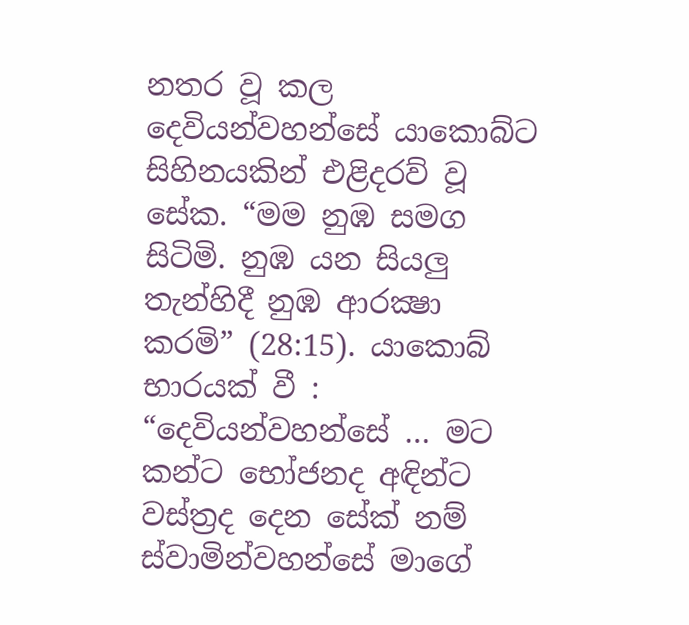නතර වූ කල දෙවියන්වහන්සේ යාකොබ්ට සිහිනයකින් එළිදරව් වූ සේක. “මම නුඹ සමග සිටිමි. නුඹ යන සියලු තැන්හිදී නුඹ ආරක්‍ෂා කරමි” (28:15). යාකොබ් භාරයක් වී : “දෙවියන්වහන්සේ … මට කන්ට භෝජනද අඳින්ට වස්ත්‍රද දෙන සේක් නම් ස්වාමින්වහන්සේ මාගේ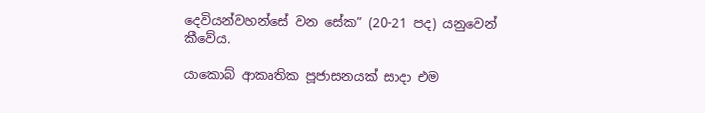දෙවියන්වහන්සේ වන සේක” (20-21 පද) යනුවෙන් කීවේය.

යාකොබ් ආකෘතික පූජාසනයක් සාදා එම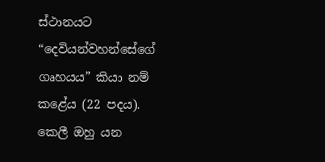ස්ථානයට “දෙවියන්වහන්සේගේ ගෘහයය” කියා නම් කළේය (22 පදය). කෙලී ඔහු යන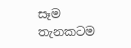සෑම තැනකටම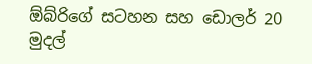ඕබ්රිගේ සටහන සහ ඩොලර් 20 මුදල්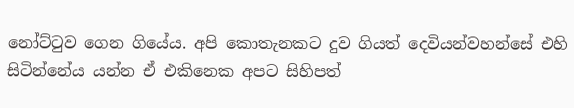නෝට්ටුව ගෙන ගියේය. අපි කොතැනකට දුව ගියත් දෙවියන්වහන්සේ එහි සිටින්නේය යන්න ඒ එකිනෙක අපට සිහිපත්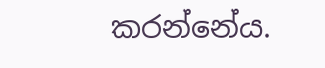කරන්නේය.